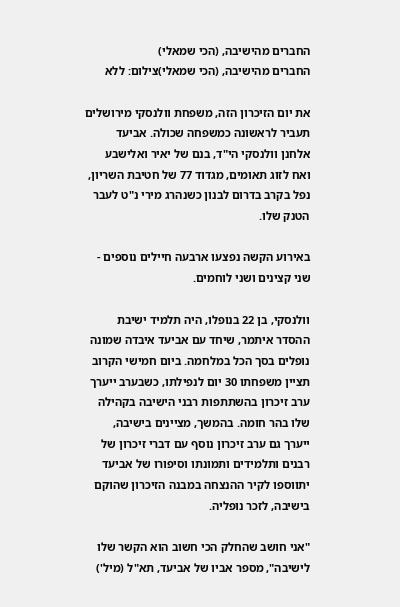החברים מהישיבה, (הכי שמאלי)
החברים מהישיבה, (הכי שמאלי)צילום: ללא

את יום הזיכרון הזה, משפחת וולנסקי מירושלים תעביר לראשונה כמשפחה שכולה. אביעד אלחנן וולנסקי הי"ד, בנם של יאיר ואלישבע ואח לזוג תאומים, מגדוד 77 של חטיבת השריון, נפל בקרב בדרום לבנון כשנהרג מירי נ"ט לעבר הטנק שלו.

באירוע הקשה נפצעו ארבעה חיילים נוספים - שני קצינים ושני לוחמים.

וולנסקי, בן 22 בנופלו, היה תלמיד ישיבת ההסדר איתמר, שיחד עם אביעד איבדה שמונה נופלים בסך הכל במלחמה. ביום חמישי הקרוב תציין משפחתו 30 יום לנפילתו, כשבערב ייערך ערב זיכרון בהשתתפות רבני הישיבה בקהילה שלו בהר חומה. בהמשך, מציינים בישיבה, ייערך גם ערב זיכרון נוסף עם דברי זיכרון של רבנים ותלמידים ותמונתו וסיפורו של אביעד יתווספו לקיר ההנצחה במבנה הזיכרון שהוקם בישיבה, לזכר נופליה.

"אני חושב שהחלק הכי חשוב הוא הקשר שלו לישיבה", מספר אביו של אביעד, תא"ל (מיל')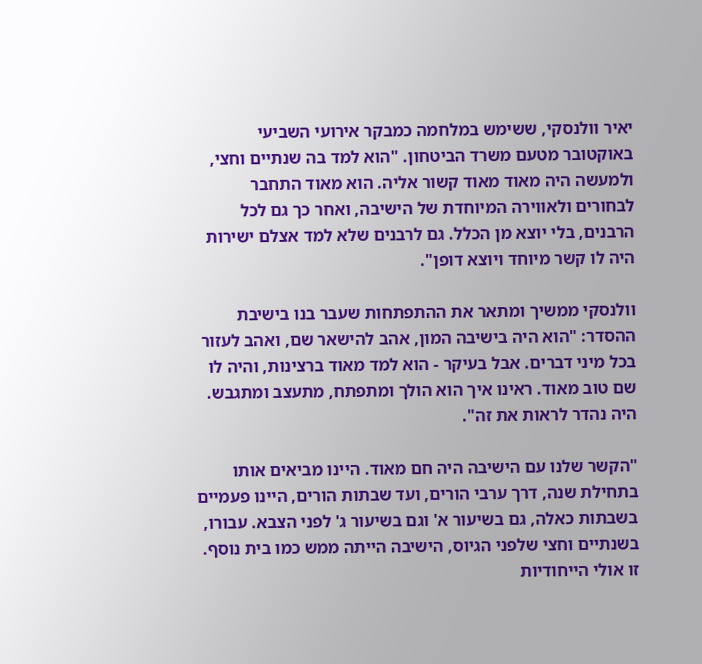יאיר וולנסקי, ששימש במלחמה כמבקר אירועי השביעי באוקטובר מטעם משרד הביטחון. "הוא למד בה שנתיים וחצי, ולמעשה היה מאוד מאוד קשור אליה. הוא מאוד התחבר לבחורים ולאווירה המיוחדת של הישיבה, ואחר כך גם לכל הרבנים, בלי יוצא מן הכלל. גם לרבנים שלא למד אצלם ישירות היה לו קשר מיוחד ויוצא דופן".

וולנסקי ממשיך ומתאר את ההתפתחות שעבר בנו בישיבת ההסדר: "הוא היה בישיבה המון, אהב להישאר שם, ואהב לעזור בכל מיני דברים. אבל בעיקר - הוא למד מאוד ברצינות, והיה לו שם טוב מאוד. ראינו איך הוא הולך ומתפתח, מתעצב ומתגבש. היה נהדר לראות את זה".

"הקשר שלנו עם הישיבה היה חם מאוד. היינו מביאים אותו בתחילת שנה, דרך ערבי הורים, ועד שבתות הורים, היינו פעמיים בשבתות כאלה, גם בשיעור א' וגם בשיעור ג' לפני הצבא. עבורו, בשנתיים וחצי שלפני הגיוס, הישיבה הייתה ממש כמו בית נוסף. זו אולי הייחודיות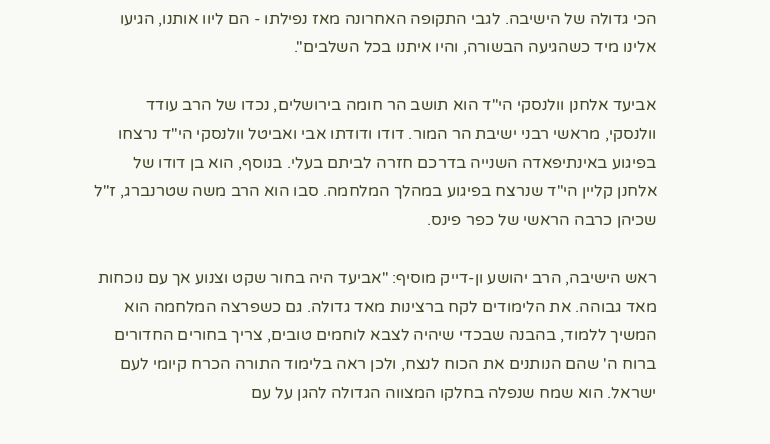הכי גדולה של הישיבה. לגבי התקופה האחרונה מאז נפילתו - הם ליוו אותנו, הגיעו אלינו מיד כשהגיעה הבשורה, והיו איתנו בכל השלבים".

אביעד אלחנן וולנסקי הי"ד הוא תושב הר חומה בירושלים, נכדו של הרב עודד וולנסקי, מראשי רבני ישיבת הר המור. דודו ודודתו אבי ואביטל וולנסקי הי"ד נרצחו בפיגוע באינתיפאדה השנייה בדרכם חזרה לביתם בעלי. בנוסף, הוא בן דודו של אלחנן קליין הי"ד שנרצח בפיגוע במהלך המלחמה. סבו הוא הרב משה שטרנברג, ז"ל שכיהן כרבה הראשי של כפר פינס.

ראש הישיבה, הרב יהושע ון-דייק מוסיף: "אביעד היה בחור שקט וצנוע אך עם נוכחות מאד גבוהה. את הלימודים לקח ברצינות מאד גדולה. גם כשפרצה המלחמה הוא המשיך ללמוד, בהבנה שבכדי שיהיה לצבא לוחמים טובים, צריך בחורים החדורים ברוח ה' שהם הנותנים את הכוח לנצח, ולכן ראה בלימוד התורה הכרח קיומי לעם ישראל. הוא שמח שנפלה בחלקו המצווה הגדולה להגן על עם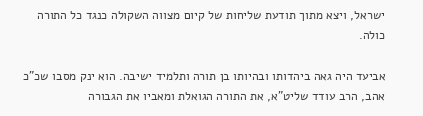ישראל, ויצא מתוך תודעת שליחות של קיום מצווה השקולה כנגד כל התורה כולה.

אביעד היה גאה ביהדותו ובהיותו בן תורה ותלמיד ישיבה. הוא ינק מסבו שכ"כ אהב, הרב עודד שליט"א, את התורה הגואלת ומאביו את הגבורה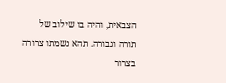הצבאית, והיה בו שילוב של תורה וגבורה. תהא נשמתו צרורה בצרור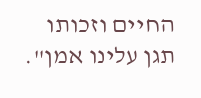החיים וזכותו תגן עלינו אמן".